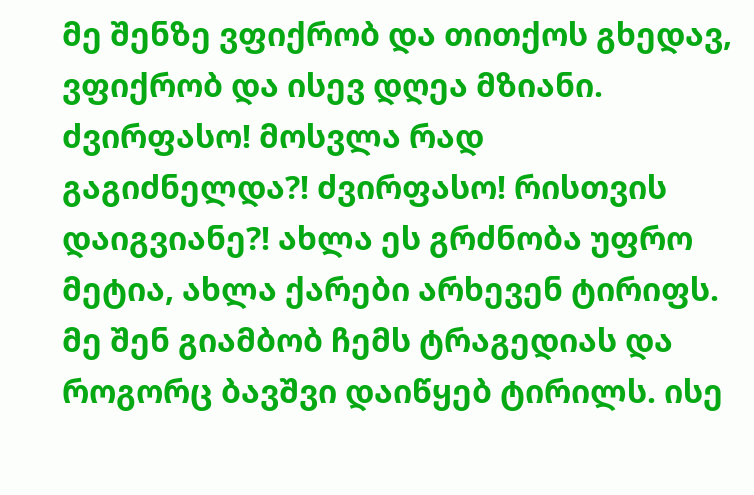მე შენზე ვფიქრობ და თითქოს გხედავ, ვფიქრობ და ისევ დღეა მზიანი. ძვირფასო! მოსვლა რად გაგიძნელდა?! ძვირფასო! რისთვის დაიგვიანე?! ახლა ეს გრძნობა უფრო მეტია, ახლა ქარები არხევენ ტირიფს. მე შენ გიამბობ ჩემს ტრაგედიას და როგორც ბავშვი დაიწყებ ტირილს. ისე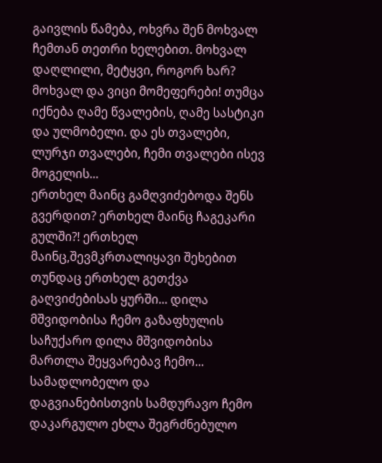გაივლის წამება, ოხვრა შენ მოხვალ ჩემთან თეთრი ხელებით. მოხვალ დაღლილი, მეტყვი, როგორ ხარ? მოხვალ და ვიცი მომეფერები! თუმცა იქნება ღამე წვალების, ღამე სასტიკი და ულმობელი. და ეს თვალები, ლურჯი თვალები, ჩემი თვალები ისევ მოგელის...
ერთხელ მაინც გამღვიძებოდა შენს გვერდით? ერთხელ მაინც ჩაგეკარი გულში?! ერთხელ მაინც,შევმკრთალიყავი შეხებით თუნდაც ერთხელ გეთქვა გაღვიძებისას ყურში... დილა მშვიდობისა ჩემო გაზაფხულის საჩუქარო დილა მშვიდობისა მართლა შეყვარებავ ჩემო... სამადლობელო და დაგვიანებისთვის სამდურავო ჩემო დაკარგულო ეხლა შეგრძნებულო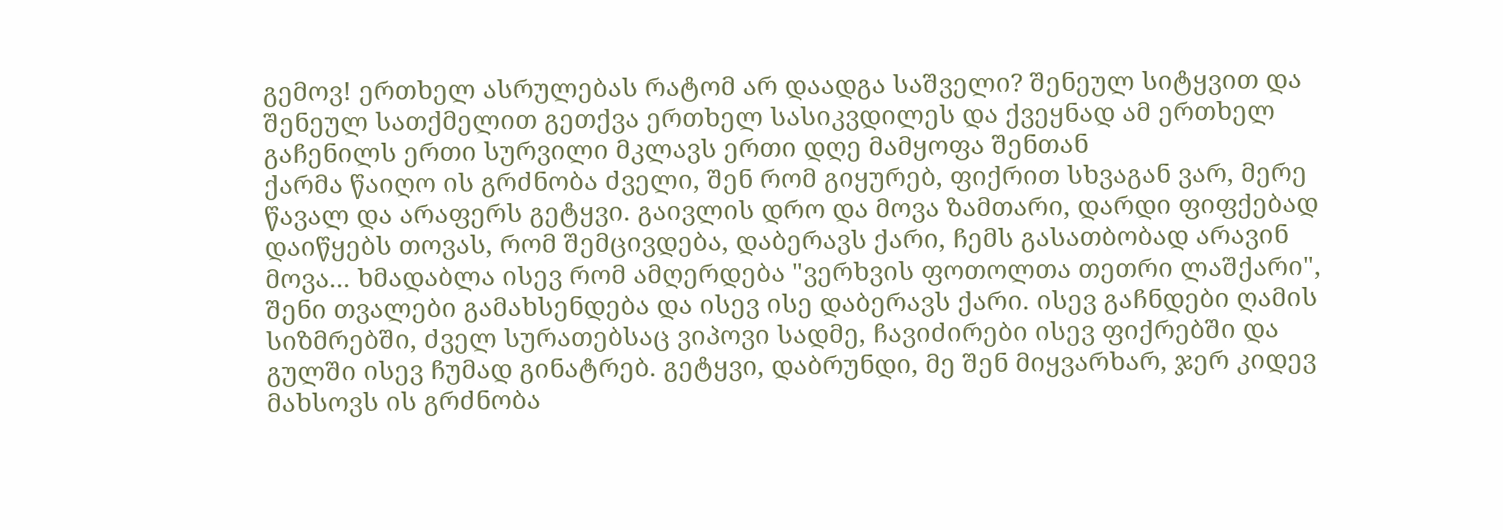გემოვ! ერთხელ ასრულებას რატომ არ დაადგა საშველი? შენეულ სიტყვით და შენეულ სათქმელით გეთქვა ერთხელ სასიკვდილეს და ქვეყნად ამ ერთხელ გაჩენილს ერთი სურვილი მკლავს ერთი დღე მამყოფა შენთან
ქარმა წაიღო ის გრძნობა ძველი, შენ რომ გიყურებ, ფიქრით სხვაგან ვარ, მერე წავალ და არაფერს გეტყვი. გაივლის დრო და მოვა ზამთარი, დარდი ფიფქებად დაიწყებს თოვას, რომ შემცივდება, დაბერავს ქარი, ჩემს გასათბობად არავინ მოვა... ხმადაბლა ისევ რომ ამღერდება "ვერხვის ფოთოლთა თეთრი ლაშქარი", შენი თვალები გამახსენდება და ისევ ისე დაბერავს ქარი. ისევ გაჩნდები ღამის სიზმრებში, ძველ სურათებსაც ვიპოვი სადმე, ჩავიძირები ისევ ფიქრებში და გულში ისევ ჩუმად გინატრებ. გეტყვი, დაბრუნდი, მე შენ მიყვარხარ, ჯერ კიდევ მახსოვს ის გრძნობა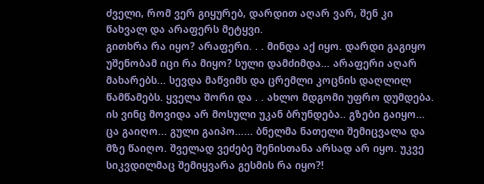ძველი, რომ ვერ გიყურებ, დარდით აღარ ვარ, შენ კი წახვალ და არაფერს მეტყვი.
გითხრა რა იყო? არაფერი. . . მინდა აქ იყო. დარდი გაგიყო უშენობამ იცი რა მიყო? სული დამძიმდა… არაფერი აღარ მახარებს... სევდა მაწვიმს და ცრემლი კოცნის დაღლილ წამწამებს. ყველა შორი და . . ახლო მდგომი უფრო დუმდება. ის ვინც მოვიდა არ მოსული უკან ბრუნდება.. გზები გაიყო... ცა გაიღო... გული გაიპო…... ბნელმა ნათელი შემიცვალა და მზე წაიღო. შველად ვეძებე შენისთანა არსად არ იყო. უკვე სიკვდილმაც შემიყვარა გესმის რა იყო?!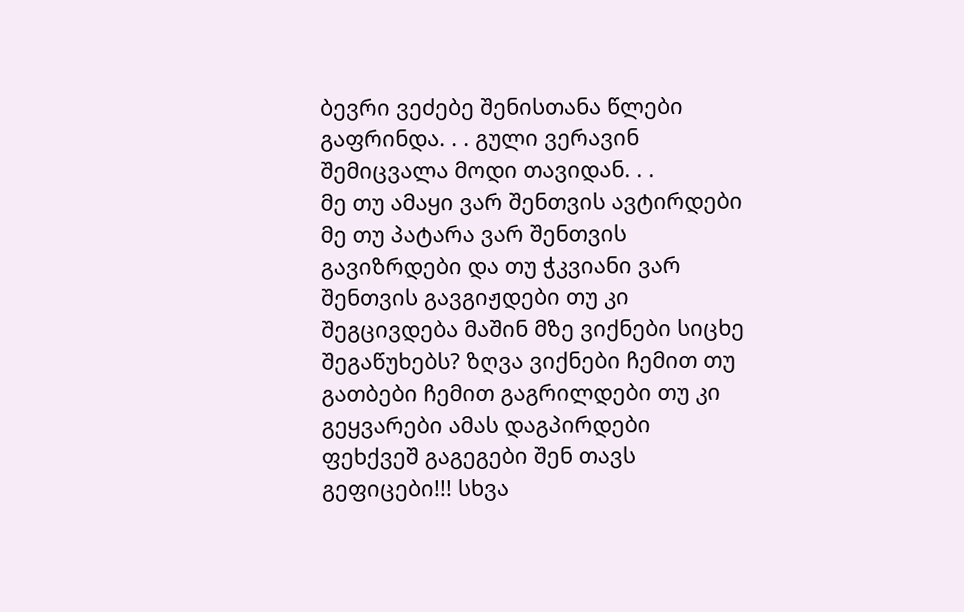ბევრი ვეძებე შენისთანა წლები გაფრინდა. . . გული ვერავინ შემიცვალა მოდი თავიდან. . .
მე თუ ამაყი ვარ შენთვის ავტირდები მე თუ პატარა ვარ შენთვის გავიზრდები და თუ ჭკვიანი ვარ შენთვის გავგიჟდები თუ კი შეგცივდება მაშინ მზე ვიქნები სიცხე შეგაწუხებს? ზღვა ვიქნები ჩემით თუ გათბები ჩემით გაგრილდები თუ კი გეყვარები ამას დაგპირდები ფეხქვეშ გაგეგები შენ თავს გეფიცები!!! სხვა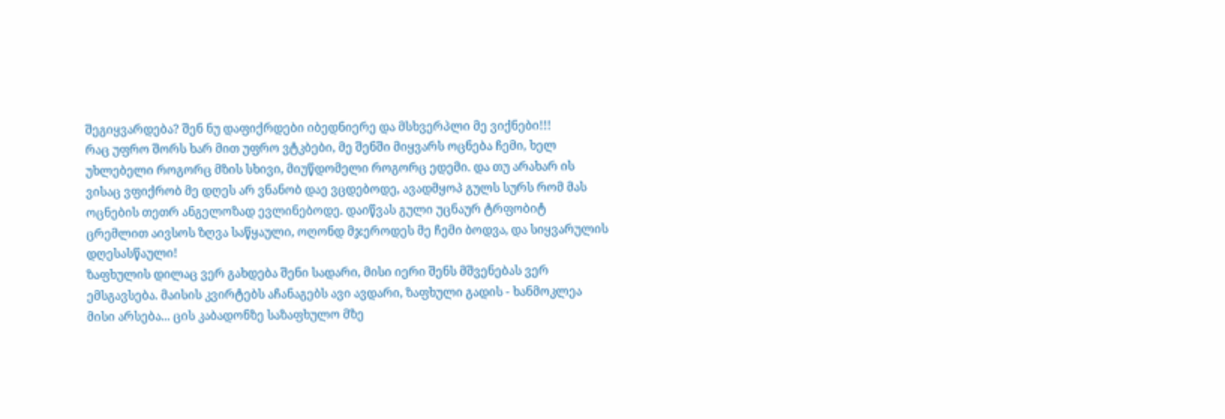შეგიყვარდება? შენ ნუ დაფიქრდები იბედნიერე და მსხვერპლი მე ვიქნები!!!
რაც უფრო შორს ხარ მით უფრო ვტკბები, მე შენში მიყვარს ოცნება ჩემი, ხელ უხლებელი როგორც მზის სხივი, მიუწდომელი როგორც ედემი. და თუ არახარ ის ვისაც ვფიქრობ მე დღეს არ ვნანობ დაე ვცდებოდე, ავადმყოპ გულს სურს რომ მას ოცნების თეთრ ანგელოზად ევლინებოდე. დაიწვას გული უცნაურ ტრფობიტ ცრემლით აივსოს ზღვა საწყაული, ოღონდ მჯეროდეს მე ჩემი ბოდვა, და სიყვარულის დღესასწაული!
ზაფხულის დილაც ვერ გახდება შენი სადარი, მისი იერი შენს მშვენებას ვერ ემსგავსება. მაისის კვირტებს აჩანაგებს ავი ავდარი, ზაფხული გადის - ხანმოკლეა მისი არსება... ცის კაბადონზე საზაფხულო მზე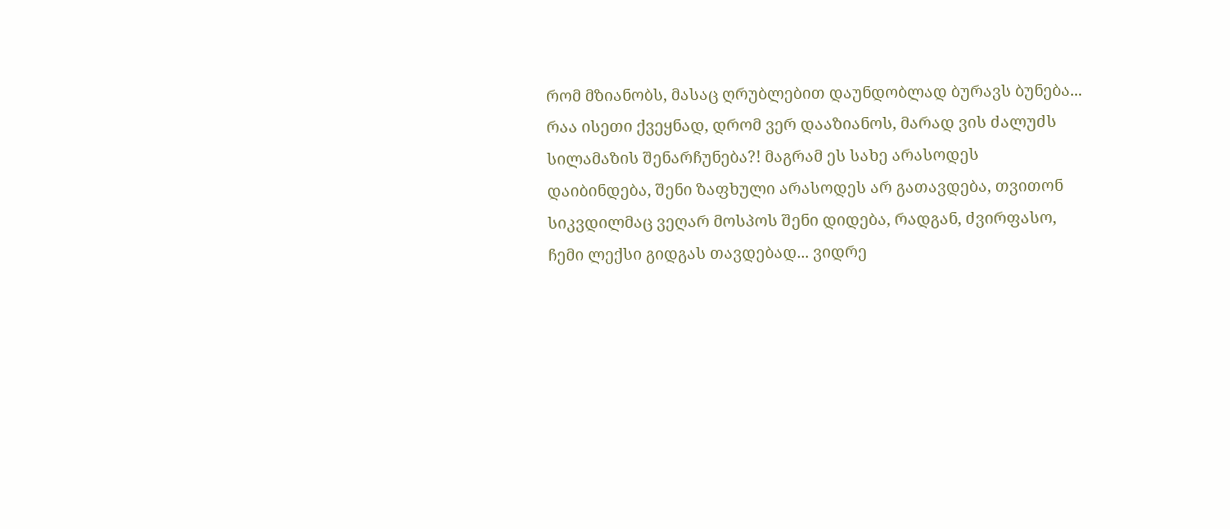რომ მზიანობს, მასაც ღრუბლებით დაუნდობლად ბურავს ბუნება... რაა ისეთი ქვეყნად, დრომ ვერ დააზიანოს, მარად ვის ძალუძს სილამაზის შენარჩუნება?! მაგრამ ეს სახე არასოდეს დაიბინდება, შენი ზაფხული არასოდეს არ გათავდება, თვითონ სიკვდილმაც ვეღარ მოსპოს შენი დიდება, რადგან, ძვირფასო, ჩემი ლექსი გიდგას თავდებად... ვიდრე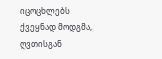იცოცხლებს ქვეყნად მოდგმა, ღვთისგან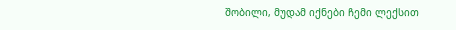შობილი, მუდამ იქნები ჩემი ლექსით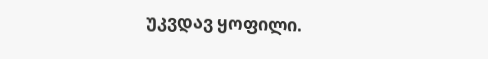უკვდავ ყოფილი.